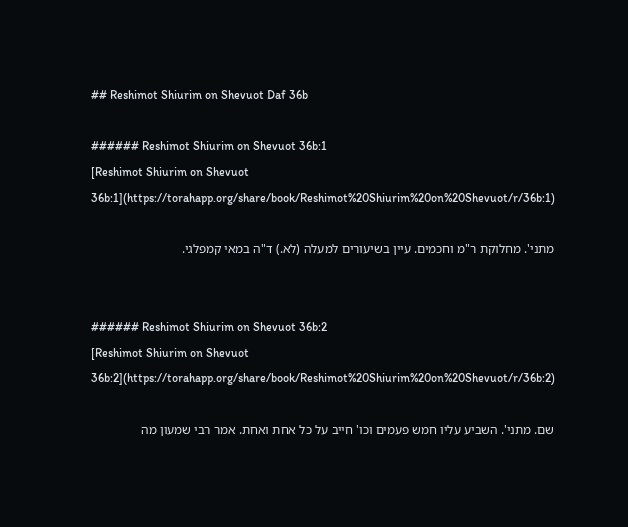## Reshimot Shiurim on Shevuot Daf 36b

###### Reshimot Shiurim on Shevuot 36b:1
[Reshimot Shiurim on Shevuot 36b:1](https://torahapp.org/share/book/Reshimot%20Shiurim%20on%20Shevuot/r/36b:1)

מתני'. מחלוקת ר"מ וחכמים. עיין בשיעורים למעלה (לא.) ד"ה במאי קמפלגי.


###### Reshimot Shiurim on Shevuot 36b:2
[Reshimot Shiurim on Shevuot 36b:2](https://torahapp.org/share/book/Reshimot%20Shiurim%20on%20Shevuot/r/36b:2)

שם. מתני'. השביע עליו חמש פעמים וכו' חייב על כל אחת ואחת. אמר רבי שמעון מה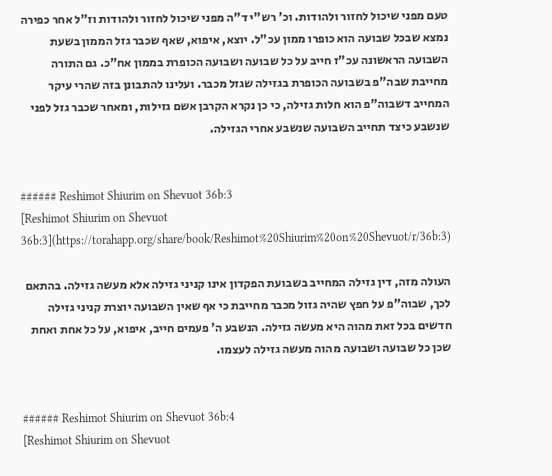טעם מפני שיכול לחזור ולהודות. וכ' רש"י ד"ה מפני שיכול לחזור ולהודות וז"ל אחר כפירה נמצא שבכל שבועה הוא כופרו ממון עכ"ל. יוצא, איפוא, שאף שכבר גזל הממון בשעת השבועה הראשונה עכ"ז חייב על כל שבועה ושבועה הכופרת בממון אח"כ. גם התורה מחייבת שבה"פ בשבועה הכופרת בגזילה שגזל מכבר. ועלינו להתבונן בזה שהרי עיקר המחייב דשבוה"פ הוא חלות גזילה, כי כן נקרא הקרבן אשם גזילות, ומאחר שכבר גזל לפני שנשבע כיצד תחייב השבועה שנשבע אחרי הגזילה.


###### Reshimot Shiurim on Shevuot 36b:3
[Reshimot Shiurim on Shevuot 36b:3](https://torahapp.org/share/book/Reshimot%20Shiurim%20on%20Shevuot/r/36b:3)

העולה מזה, דין גזילה המחייב בשבועת הפקדון אינו קניני גזילה אלא מעשה גזילה. בהתאם לכך, שבוה"פ על חפץ שהיה גזול מכבר מחייבת כי אף שאין השבועה יוצרת קניני גזילה חדשים בכל זאת מהוה היא מעשה גזילה. הנשבע ה' פעמים חייב, איפוא, על כל אחת ואחת שכן כל שבועה ושבועה מהוה מעשה גזילה לעצמו.


###### Reshimot Shiurim on Shevuot 36b:4
[Reshimot Shiurim on Shevuot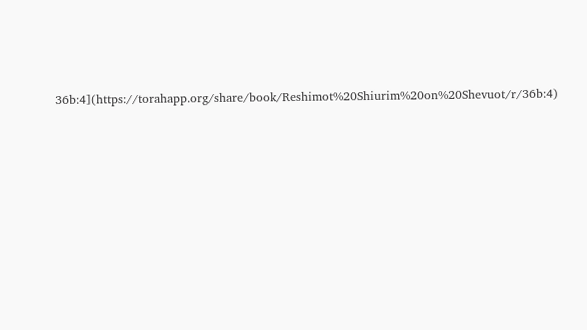36b:4](https://torahapp.org/share/book/Reshimot%20Shiurim%20on%20Shevuot/r/36b:4)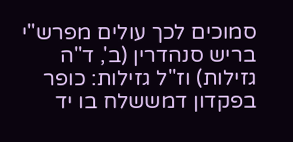סמוכים לכך עולים מפרש"י בריש סנהדרין (ב', ד"ה גזילות) וז"ל גזילות: כופר בפקדון דמששלח בו יד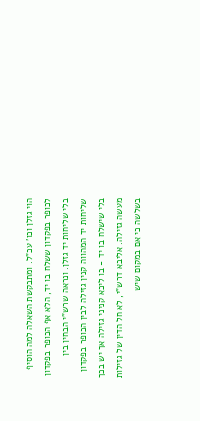הוי גזלן וכו' עכ"ל. ומתבקשת השאלה למה הוסיף לכופר בפקדון ששלח בו יד, הלא אף הכופר בפקדון בלי שליחות יד גזלן. ונראה שרש"י הבחין בין שליחות יד המהווה קנין גזילה לבין הכופר בפקדון בלי שישלח בו יד - בו ליכא קניני גזילה אך יש בכך מעשה גזילה. אליבא דרש"י, לא חל הדין של גזילות בשלשה כי אם במקום שיש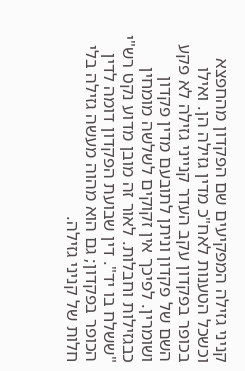קניני גזילה המפקיעים שם הפקדון מהחפצא וכשכל הטענות לאח"כ מדין גזילה הן. ואילו בכופר בפקדון עקב העדר קנייני גזילה לא פקע השם של פקדון וניתן לתובעם מדין פקדון ושומרין. לפיכך אין זקוקים לשלשה מומחין כבגזילות וחבלות. לאור זה מובן מדוע נקט רש"י "ששלח בו יד". דין שבועת הפקדון דומה לדין הכופר בפקדון; גם הוא מהוה מעשה גזילה בלי חלות של קניני גזילה.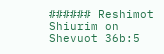###### Reshimot Shiurim on Shevuot 36b:5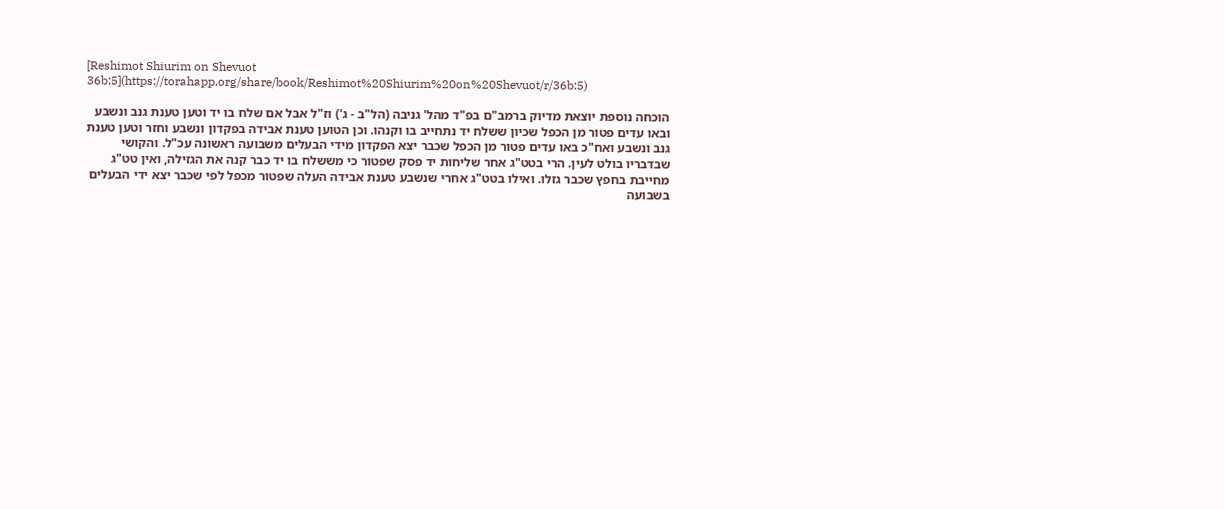[Reshimot Shiurim on Shevuot 36b:5](https://torahapp.org/share/book/Reshimot%20Shiurim%20on%20Shevuot/r/36b:5)

הוכחה נוספת יוצאת מדיוק ברמב"ם בפ"ד מהל' גניבה (הל"ב - ג') וז"ל אבל אם שלח בו יד וטען טענת גנב ונשבע ובאו עדים פטור מן הכפל שכיון ששלח יד נתחייב בו וקנהו. וכן הטוען טענת אבידה בפקדון ונשבע וחזר וטען טענת גנב ונשבע ואח"כ באו עדים פטור מן הכפל שכבר יצא הפקדון מידי הבעלים משבועה ראשונה עכ"ל. והקושי שבדבריו בולט לעין. הרי בטט"ג אחר שליחות יד פסק שפטור כי מששלח בו יד כבר קנה את הגזילה, ואין טט"ג מחייבת בחפץ שכבר גזלו. ואילו בטט"ג אחרי שנשבע טענת אבידה העלה שפטור מכפל לפי שכבר יצא ידי הבעלים בשבועה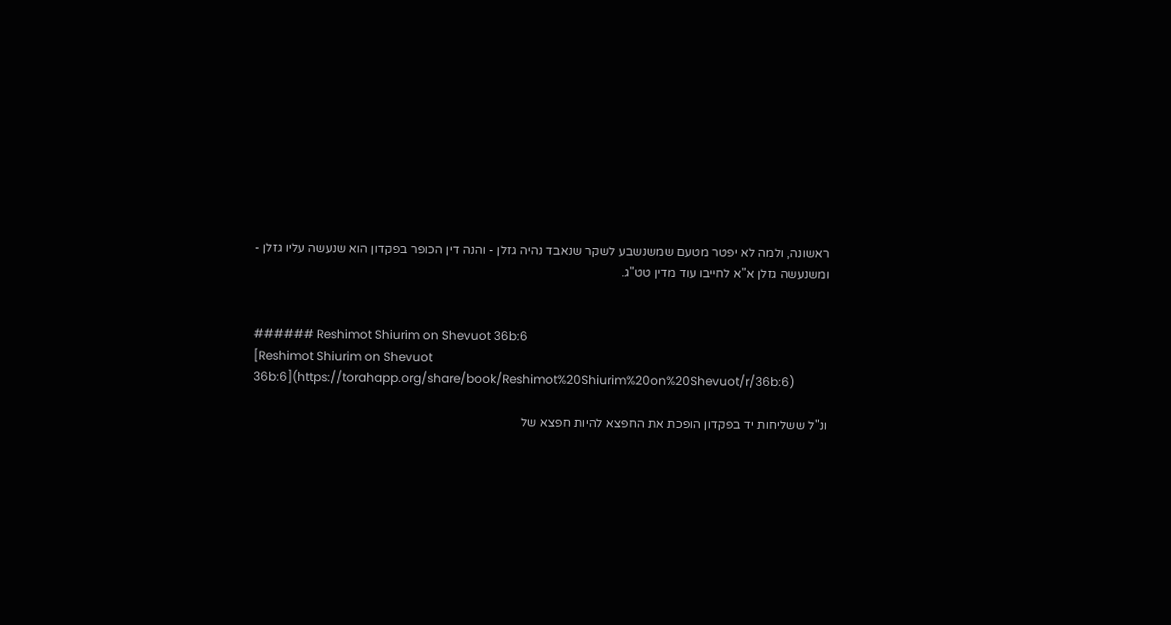ראשונה, ולמה לא יפטר מטעם שמשנשבע לשקר שנאבד נהיה גזלן - והנה דין הכופר בפקדון הוא שנעשה עליו גזלן - ומשנעשה גזלן א"א לחייבו עוד מדין טט"ג.


###### Reshimot Shiurim on Shevuot 36b:6
[Reshimot Shiurim on Shevuot 36b:6](https://torahapp.org/share/book/Reshimot%20Shiurim%20on%20Shevuot/r/36b:6)

ונ"ל ששליחות יד בפקדון הופכת את החפצא להיות חפצא של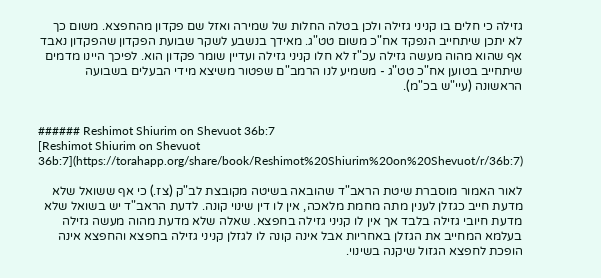גזילה כי חלים בו קניני גזילה ולכן בטלה החלות של שמירה ואזל שם פקדון מהחפצא. משום כך לא יתכן שיתחייב הנפקד אח"כ משום טט"ג. מאידך בנשבע לשקר שבועת הפקדון שהפקדון נאבד אף שהוא מהוה מעשה גזילה עכ"ז לא חלו קניני גזילה ועדיין שומר פקדון הוא. לפיכך היינו מדמים שיתחייב בטוען אח"כ טט"ג - משמיע לנו הרמב"ם שפטור משיצא מידי הבעלים בשבועה הראשונה (עיי"ש בכ"מ).


###### Reshimot Shiurim on Shevuot 36b:7
[Reshimot Shiurim on Shevuot 36b:7](https://torahapp.org/share/book/Reshimot%20Shiurim%20on%20Shevuot/r/36b:7)

לאור האמור מוסברת שיטת הראב"ד שהובאה בשיטה מקובצת לב"ק (צז.) כי אף ששואל שלא מדעת חייב כגזלן לענין מתה מחמת מלאכה, אין לו דין שינוי קונה. לדעת הראב"ד יש בשואל שלא מדעת חיובי גזילה בלבד אך אין לו קניני גזילה בחפצא. שאלה שלא מדעת מהוה מעשה גזילה בעלמא המחייב את הגזלן באחריות אבל אינה קונה לו לגזלן קניני גזילה בחפצא והחפצא אינה הופכת לחפצא הגזול שיקנה בשינוי.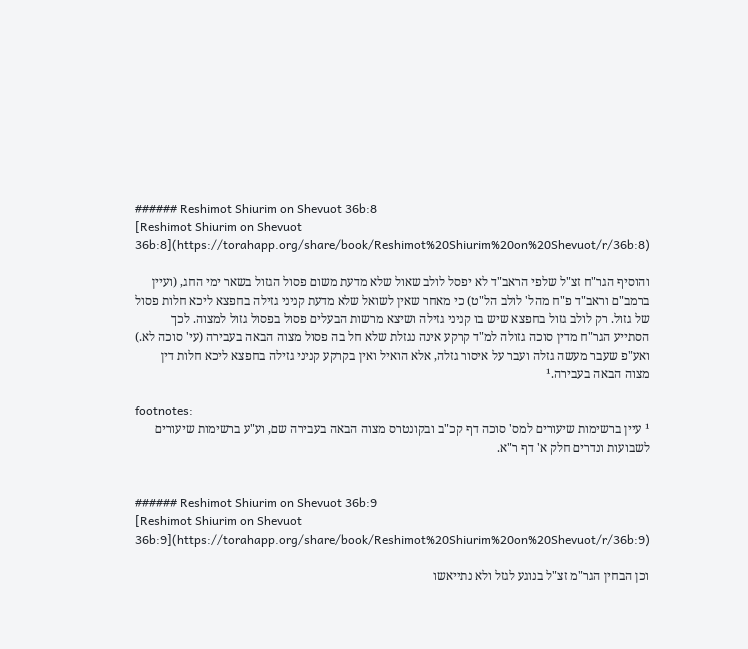###### Reshimot Shiurim on Shevuot 36b:8
[Reshimot Shiurim on Shevuot 36b:8](https://torahapp.org/share/book/Reshimot%20Shiurim%20on%20Shevuot/r/36b:8)

והוסיף הגר"ח זצ"ל שלפי הראב"ד לא יפסל לולב שאול שלא מדעת משום פסול הגזול בשאר ימי החג, (ועיין ברמב"ם וראב"ד פ"ח מהל' לולב הל"ט) כי מאחר שאין לשואל שלא מדעת קניני גזילה בחפצא ליכא חלות פסול של גזול. רק לולב גזול בחפצא שיש בו קניני גזילה ושיצא מרשות הבעלים פסול בפסול גזול למצוה. לכך הסתייע הגר"ח מדין סוכה גזולה למ"ד קרקע אינה נגזלת שלא חל בה פסול מצוה הבאה בעבירה (עי' סוכה לא.) ואע"פ שעבר מעשה גזלה ועבר על איסור גזלה, אלא הואיל ואין בקרקע קניני גזילה בחפצא ליכא חלות דין מצוה הבאה בעבירה.¹

footnotes:
¹ עיין ברשימות שיעורים למס' סוכה דף קכ"ב ובקונטרס מצוה הבאה בעבירה שם, וע"ע ברשימות שיעורים לשבועות ונדרים חלק א' דף ר"א.


###### Reshimot Shiurim on Shevuot 36b:9
[Reshimot Shiurim on Shevuot 36b:9](https://torahapp.org/share/book/Reshimot%20Shiurim%20on%20Shevuot/r/36b:9)

וכן הבחין הגר"מ זצ"ל בנוגע לגזל ולא נתייאשו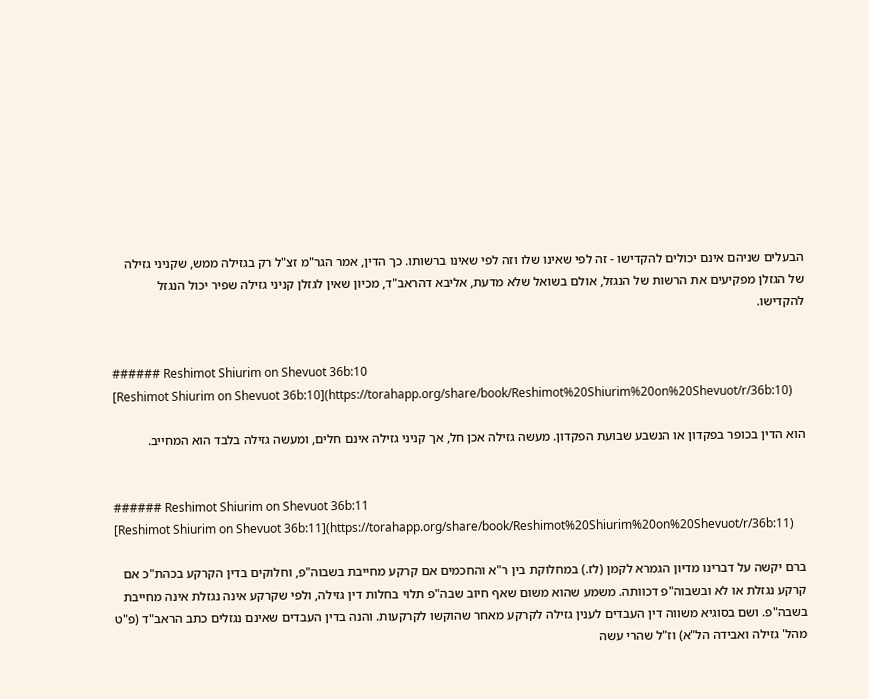הבעלים שניהם אינם יכולים להקדישו - זה לפי שאינו שלו וזה לפי שאינו ברשותו. כך הדין, אמר הגר"מ זצ"ל רק בגזילה ממש, שקניני גזילה של הגזלן מפקיעים את הרשות של הנגזל, אולם בשואל שלא מדעת, אליבא דהראב"ד, מכיון שאין לגזלן קניני גזילה שפיר יכול הנגזל להקדישו.


###### Reshimot Shiurim on Shevuot 36b:10
[Reshimot Shiurim on Shevuot 36b:10](https://torahapp.org/share/book/Reshimot%20Shiurim%20on%20Shevuot/r/36b:10)

הוא הדין בכופר בפקדון או הנשבע שבועת הפקדון. מעשה גזילה אכן חל, אך קניני גזילה אינם חלים, ומעשה גזילה בלבד הוא המחייב.


###### Reshimot Shiurim on Shevuot 36b:11
[Reshimot Shiurim on Shevuot 36b:11](https://torahapp.org/share/book/Reshimot%20Shiurim%20on%20Shevuot/r/36b:11)

ברם יקשה על דברינו מדיון הגמרא לקמן (לז.) במחלוקת בין ר"א והחכמים אם קרקע מחייבת בשבוה"פ, וחלוקים בדין הקרקע בכהת"כ אם קרקע נגזלת או לא ובשבוה"פ דכוותה. משמע שהוא משום שאף חיוב שבה"פ תלוי בחלות דין גזילה, ולפי שקרקע אינה נגזלת אינה מחייבת בשבה"פ. ושם בסוגיא משווה דין העבדים לענין גזילה לקרקע מאחר שהוקשו לקרקעות. והנה בדין העבדים שאינם נגזלים כתב הראב"ד (פ"ט מהל' גזילה ואבידה הל"א) וז"ל שהרי עשה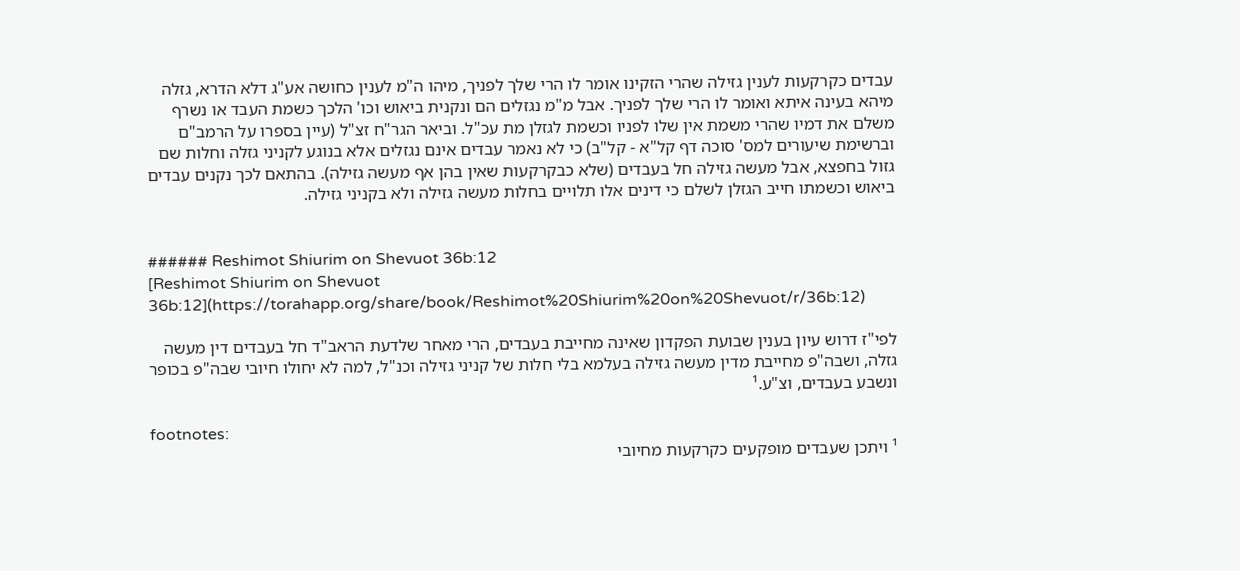עבדים כקרקעות לענין גזילה שהרי הזקינו אומר לו הרי שלך לפניך, מיהו ה"מ לענין כחושה אע"ג דלא הדרא, גזלה מיהא בעינה איתא ואומר לו הרי שלך לפניך. אבל מ"מ נגזלים הם ונקנית ביאוש וכו' הלכך כשמת העבד או נשרף משלם את דמיו שהרי משמת אין שלו לפניו וכשמת לגזלן מת עכ"ל. וביאר הגר"ח זצ"ל (עיין בספרו על הרמב"ם וברשימת שיעורים למס' סוכה דף קל"א - קל"ב) כי לא נאמר עבדים אינם נגזלים אלא בנוגע לקניני גזלה וחלות שם גזול בחפצא, אבל מעשה גזילה חל בעבדים (שלא כבקרקעות שאין בהן אף מעשה גזילה). בהתאם לכך נקנים עבדים ביאוש וכשמתו חייב הגזלן לשלם כי דינים אלו תלויים בחלות מעשה גזילה ולא בקניני גזילה.


###### Reshimot Shiurim on Shevuot 36b:12
[Reshimot Shiurim on Shevuot 36b:12](https://torahapp.org/share/book/Reshimot%20Shiurim%20on%20Shevuot/r/36b:12)

לפי"ז דרוש עיון בענין שבועת הפקדון שאינה מחייבת בעבדים, הרי מאחר שלדעת הראב"ד חל בעבדים דין מעשה גזלה, ושבה"פ מחייבת מדין מעשה גזילה בעלמא בלי חלות של קניני גזילה וכנ"ל, למה לא יחולו חיובי שבה"פ בכופר ונשבע בעבדים, וצ"ע.¹

footnotes:
¹ ויתכן שעבדים מופקעים כקרקעות מחיובי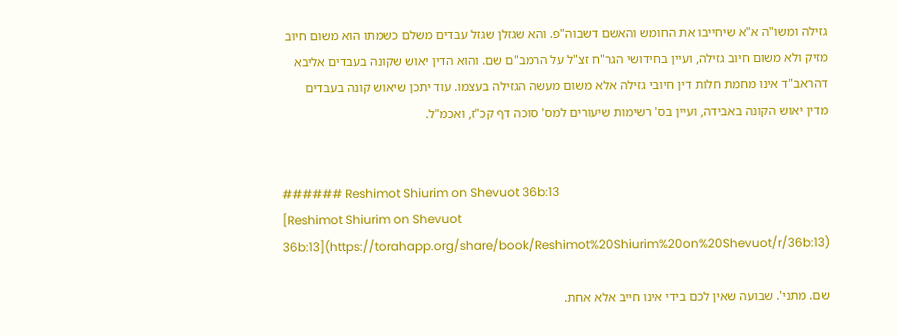גזילה ומשו"ה א"א שיחייבו את החומש והאשם דשבוה"פ. והא שגזלן שגזל עבדים משלם כשמתו הוא משום חיוב מזיק ולא משום חיוב גזילה, ועיין בחידושי הגר"ח זצ"ל על הרמב"ם שם. והוא הדין יאוש שקונה בעבדים אליבא דהראב"ד אינו מחמת חלות דין חיובי גזילה אלא משום מעשה הגזילה בעצמו. עוד יתכן שיאוש קונה בעבדים מדין יאוש הקונה באבידה, ועיין בס' רשימות שיעורים למס' סוכה דף קכ"ז, ואכמ"ל.


###### Reshimot Shiurim on Shevuot 36b:13
[Reshimot Shiurim on Shevuot 36b:13](https://torahapp.org/share/book/Reshimot%20Shiurim%20on%20Shevuot/r/36b:13)

שם. מתני'. שבועה שאין לכם בידי אינו חייב אלא אחת.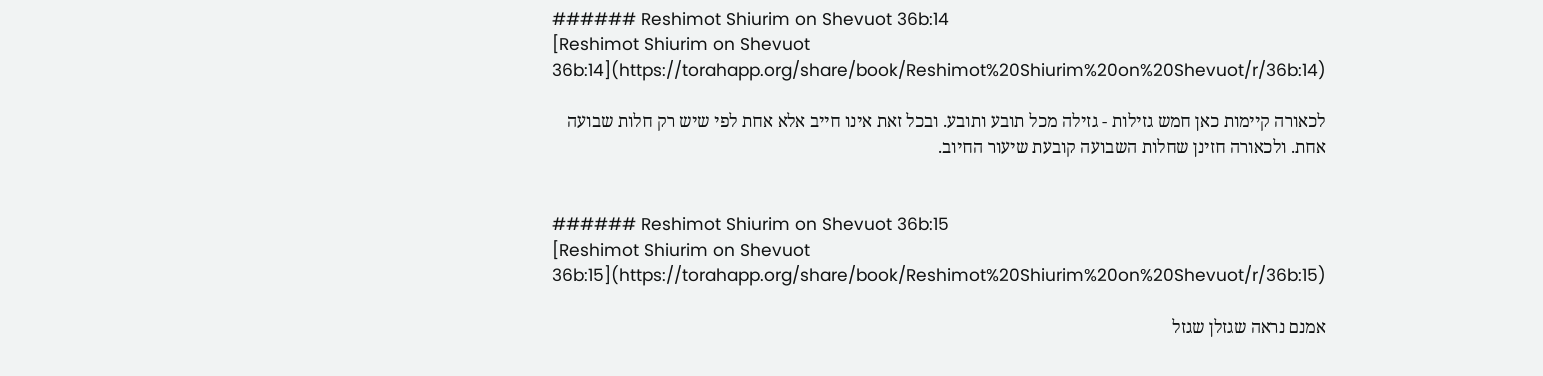###### Reshimot Shiurim on Shevuot 36b:14
[Reshimot Shiurim on Shevuot 36b:14](https://torahapp.org/share/book/Reshimot%20Shiurim%20on%20Shevuot/r/36b:14)

לכאורה קיימות כאן חמש גזילות - גזילה מכל תובע ותובע. ובכל זאת אינו חייב אלא אחת לפי שיש רק חלות שבועה אחת. ולכאורה חזינן שחלות השבועה קובעת שיעור החיוב.


###### Reshimot Shiurim on Shevuot 36b:15
[Reshimot Shiurim on Shevuot 36b:15](https://torahapp.org/share/book/Reshimot%20Shiurim%20on%20Shevuot/r/36b:15)

אמנם נראה שגזלן שגזל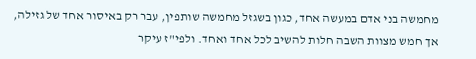מחמשה בני אדם במעשה אחד, כגון בשגזל מחמשה שותפין, עבר רק באיסור אחד של גזילה, אך חמש מצוות השבה חלות להשיב לכל אחד ואחד. ולפי"ז עיקר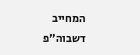המחייב דשבוה"פ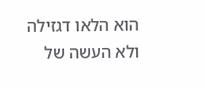הוא הלאו דגזילה ולא העשה של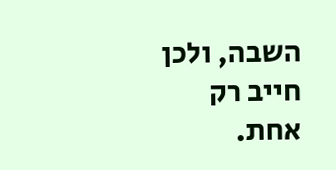השבה, ולכן חייב רק אחת.